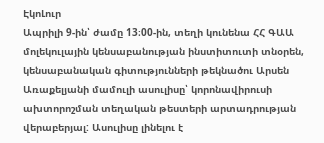ԷկոԼուր
Ապրիլի 9-ին՝ ժամը 13։00-ին, տեղի կունենա ՀՀ ԳԱԱ մոլեկուլային կենսաբանության ինստիտուտի տնօրեն, կենսաբանական գիտությունների թեկնածու Արսեն Առաքելյանի մամուլի ասուլիսը՝ կորոնավիրուսի ախտորոշման տեղական թեստերի արտադրության վերաբերյալ: Ասուլիսը լինելու է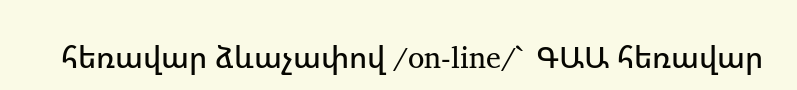հեռավար ձևաչափով /on-line/` ԳԱԱ հեռավար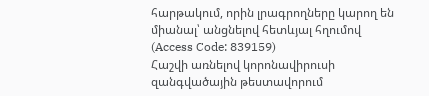հարթակում, որին լրագրողները կարող են միանալ՝ անցնելով հետևյալ հղումով (Access Code: 839159)
Հաշվի առնելով կորոնավիրուսի զանգվածային թեստավորում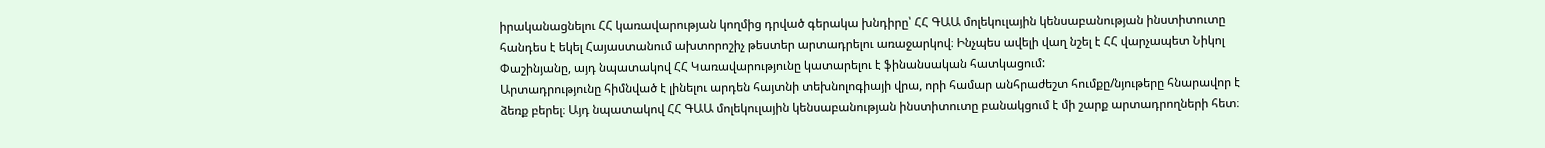իրականացնելու ՀՀ կառավարության կողմից դրված գերակա խնդիրը՝ ՀՀ ԳԱԱ մոլեկուլային կենսաբանության ինստիտուտը հանդես է եկել Հայաստանում ախտորոշիչ թեստեր արտադրելու առաջարկով։ Ինչպես ավելի վաղ նշել է ՀՀ վարչապետ Նիկոլ Փաշինյանը, այդ նպատակով ՀՀ Կառավարությունը կատարելու է ֆինանսական հատկացում:
Արտադրությունը հիմնված է լինելու արդեն հայտնի տեխնոլոգիայի վրա, որի համար անհրաժեշտ հումքը/նյութերը հնարավոր է ձեռք բերել։ Այդ նպատակով ՀՀ ԳԱԱ մոլեկուլային կենսաբանության ինստիտուտը բանակցում է մի շարք արտադրողների հետ։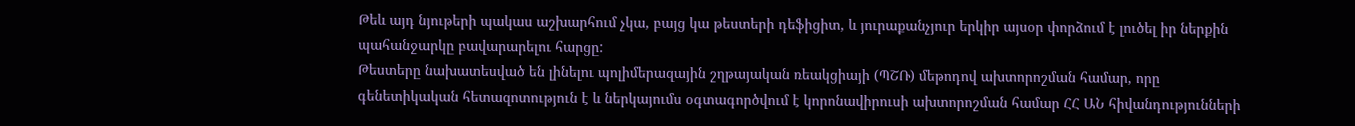Թեև այդ նյութերի պակաս աշխարհում չկա, բայց կա թեստերի դեֆիցիտ, և յուրաքանչյուր երկիր այսօր փորձում է լուծել իր ներքին պահանջարկը բավարարելու հարցը:
Թեստերը նախատեսված են լինելու պոլիմերազային շղթայական ռեակցիայի (ՊՇՌ) մեթոդով ախտորոշման համար, որը գենետիկական հետազոտություն է և ներկայումս օգտագործվում է կորոնավիրուսի ախտորոշման համար ՀՀ ԱՆ հիվանդությունների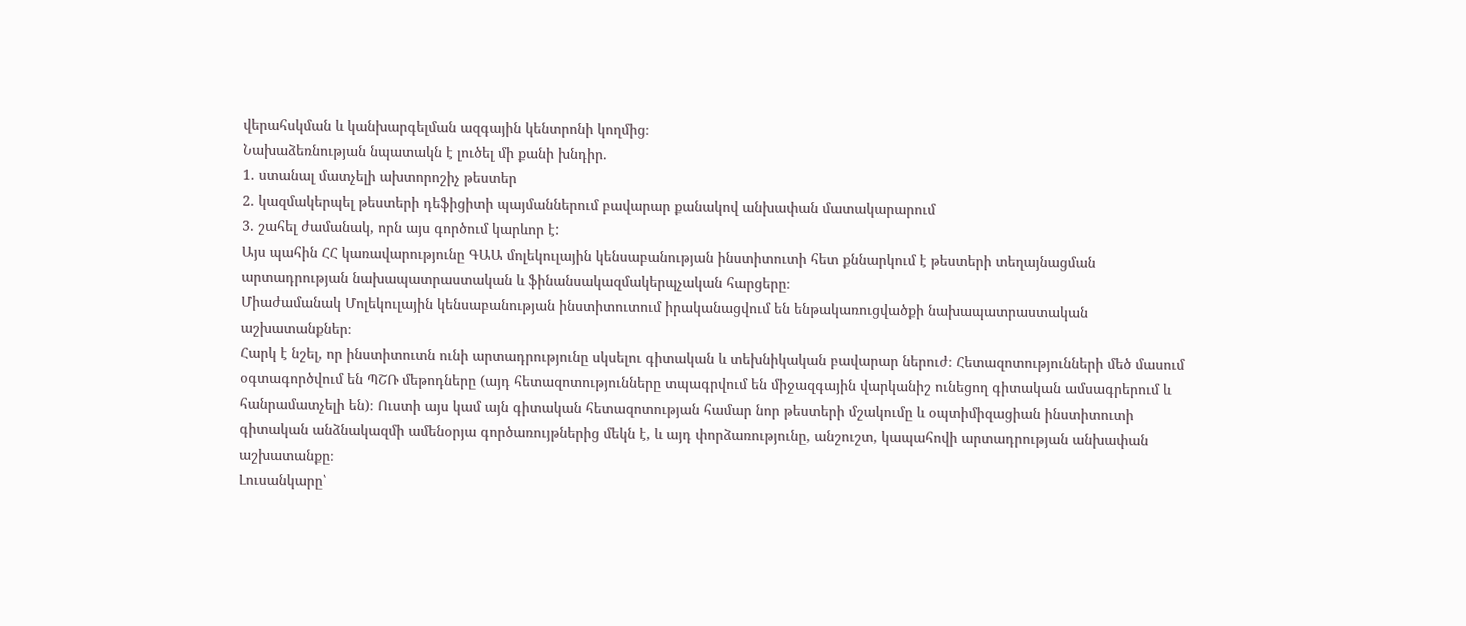վերահսկման և կանխարգելման ազգային կենտրոնի կողմից։
Նախաձեռնության նպատակն է լուծել մի քանի խնդիր․
1․ ստանալ մատչելի ախտորոշիչ թեստեր
2․ կազմակերպել թեստերի դեֆիցիտի պայմաններում բավարար քանակով անխափան մատակարարում
3․ շահել ժամանակ, որն այս գործում կարևոր է:
Այս պահին ՀՀ կառավարությունը ԳԱԱ մոլեկուլային կենսաբանության ինստիտուտի հետ քննարկում է թեստերի տեղայնացման արտադրության նախապատրաստական և ֆինանսակազմակերպչական հարցերը։
Միաժամանակ Մոլեկուլային կենսաբանության ինստիտուտում իրականացվում են ենթակառուցվածքի նախապատրաստական աշխատանքներ։
Հարկ է նշել, որ ինստիտուտն ունի արտադրությունը սկսելու գիտական և տեխնիկական բավարար ներուժ։ Հետազոտությունների մեծ մասում օգտագործվում են ՊՇՌ մեթոդները (այդ հետազոտությունները տպագրվում են միջազգային վարկանիշ ունեցող գիտական ամսագրերում և հանրամատչելի են)։ Ուստի այս կամ այն գիտական հետազոտության համար նոր թեստերի մշակումը և օպտիմիզացիան ինստիտուտի գիտական անձնակազմի ամենօրյա գործառույթներից մեկն է, և այդ փորձառությունը, անշուշտ, կապահովի արտադրության անխափան աշխատանքը։
Լուսանկարը՝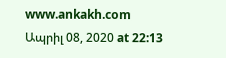www.ankakh.com
Ապրիլ 08, 2020 at 22:13